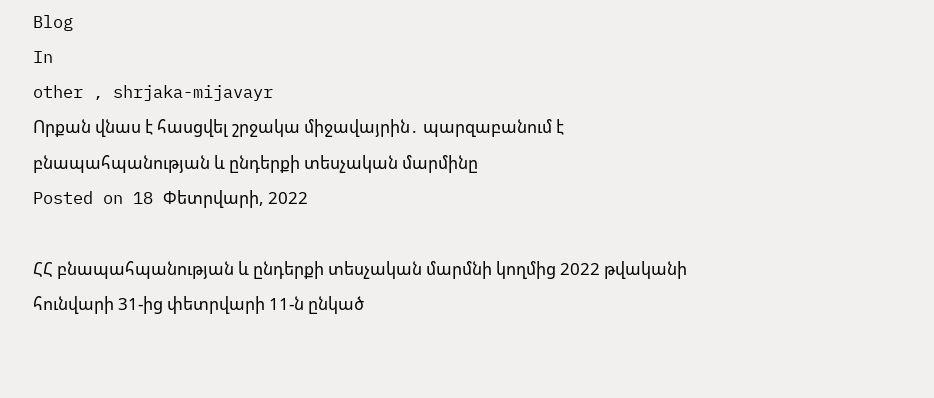Blog
In
other , shrjaka-mijavayr
Որքան վնաս է հասցվել շրջակա միջավայրին․ պարզաբանում է բնապահպանության և ընդերքի տեսչական մարմինը
Posted on 18 Փետրվարի, 2022

ՀՀ բնապահպանության և ընդերքի տեսչական մարմնի կողմից 2022 թվականի հունվարի 31-ից փետրվարի 11-ն ընկած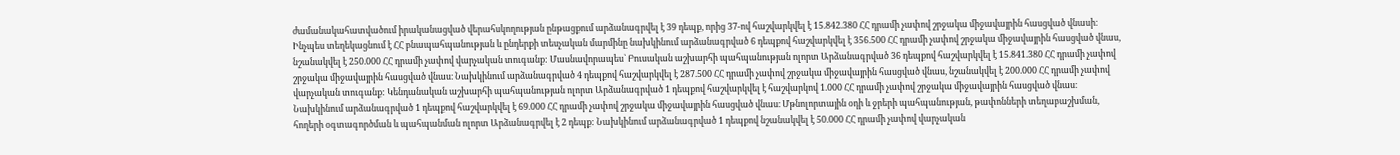ժամանակահատվածում իրականացված վերահսկողության ընթացքում արձանագրվել է 39 դեպք, որից 37-ով հաշվարկվել է 15.842.380 ՀՀ դրամի չափով շրջակա միջավայրին հասցված վնասի։ Ինչպես տեղեկացնում է ՀՀ բնապահպանության և ընդերքի տեսչական մարմինը նախկինում արձանագրված 6 դեպքով հաշվարկվել է 356.500 ՀՀ դրամի չափով շրջակա միջավայրին հասցված վնաս, նշանակվել է 250.000 ՀՀ դրամի չափով վարչական տուգանք: Մասնավորապես` Բուսական աշխարհի պահպանության ոլորտ Արձանագրված 36 դեպքով հաշվարկվել է 15.841.380 ՀՀ դրամի չափով շրջակա միջավայրին հասցված վնաս։ Նախկինում արձանագրված 4 դեպքով հաշվարկվել է 287.500 ՀՀ դրամի չափով շրջակա միջավայրին հասցված վնաս, նշանակվել է 200.000 ՀՀ դրամի չափով վարչական տուգանք: Կենդանական աշխարհի պահպանության ոլորտ Արձանագրված 1 դեպքով հաշվարկվել է հաշվարկով 1.000 ՀՀ դրամի չափով շրջակա միջավայրին հասցված վնաս։ Նախկինում արձանագրված 1 դեպքով հաշվարկվել է 69.000 ՀՀ դրամի չափով շրջակա միջավայրին հասցված վնաս։ Մթնոլորտային օդի և ջրերի պահպանության, թափոնների տեղաբաշխման, հողերի օգտագործման և պահպանման ոլորտ Արձանագրվել է 2 դեպք: Նախկինում արձանագրված 1 դեպքով նշանակվել է 50.000 ՀՀ դրամի չափով վարչական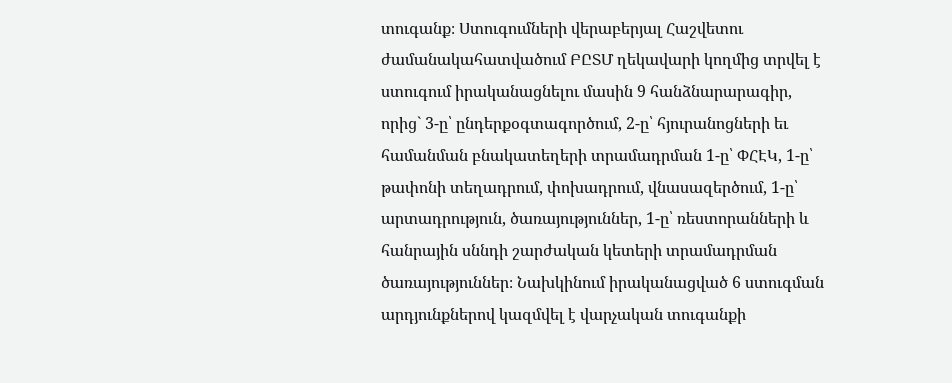տուգանք։ Ստուգումների վերաբերյալ Հաշվետու ժամանակահատվածում ԲԸՏՄ ղեկավարի կողմից տրվել է ստուգում իրականացնելու մասին 9 հանձնարարագիր, որից` 3-ը՝ ընդերքօգտագործում, 2-ը՝ հյուրանոցների եւ համանման բնակատեղերի տրամադրման 1-ը՝ ՓՀԷԿ, 1-ը՝ թափոնի տեղադրում, փոխադրում, վնասազերծում, 1-ը՝ արտադրություն, ծառայություններ, 1-ը՝ ռեստորանների և հանրային սննդի շարժական կետերի տրամադրման ծառայություններ։ Նախկինում իրականացված 6 ստուգման արդյունքներով կազմվել է վարչական տուգանքի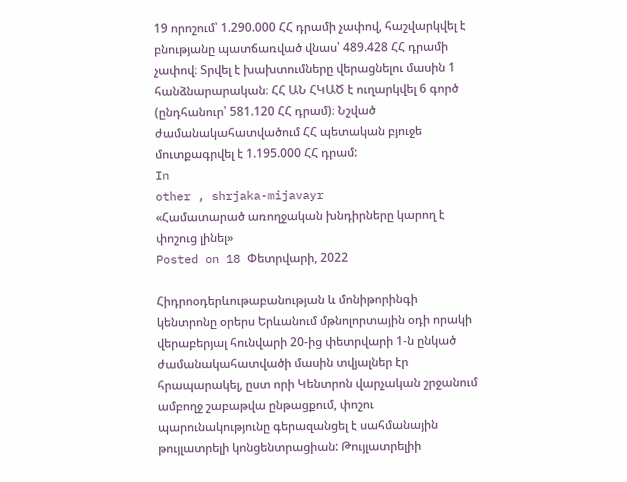19 որոշում՝ 1.290.000 ՀՀ դրամի չափով, հաշվարկվել է բնությանը պատճառված վնաս՝ 489.428 ՀՀ դրամի չափով։ Տրվել է խախտումները վերացնելու մասին 1 հանձնարարական։ ՀՀ ԱՆ ՀԿԱԾ է ուղարկվել 6 գործ (ընդհանուր՝ 581.120 ՀՀ դրամ)։ Նշված ժամանակահատվածում ՀՀ պետական բյուջե մուտքագրվել է 1.195.000 ՀՀ դրամ:
In
other , shrjaka-mijavayr
«Համատարած առողջական խնդիրները կարող է փոշուց լինել»
Posted on 18 Փետրվարի, 2022

Հիդրոօդերևութաբանության և մոնիթորինգի կենտրոնը օրերս Երևանում մթնոլորտային օդի որակի վերաբերյալ հունվարի 20-ից փետրվարի 1-ն ընկած ժամանակահատվածի մասին տվյալներ էր հրապարակել, ըստ որի Կենտրոն վարչական շրջանում ամբողջ շաբաթվա ընթացքում, փոշու պարունակությունը գերազանցել է սահմանային թույլատրելի կոնցենտրացիան: Թույլատրելիի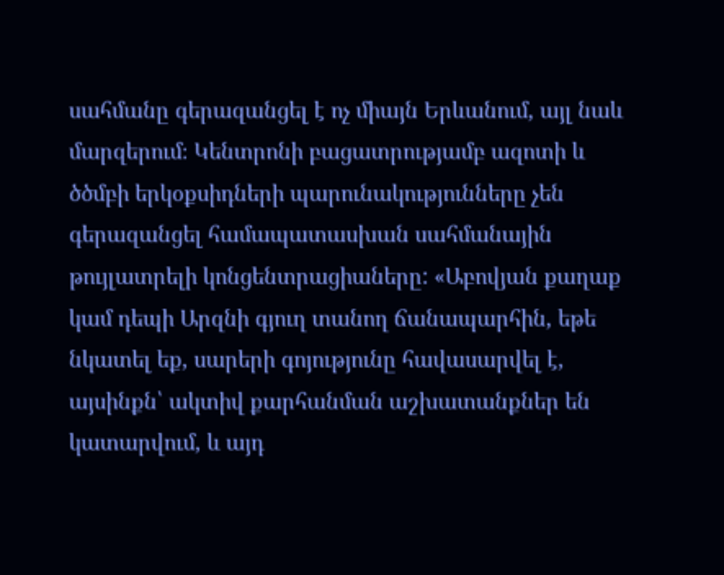սահմանը գերազանցել է ոչ միայն Երևանում, այլ նաև մարզերում։ Կենտրոնի բացատրությամբ ազոտի և ծծմբի երկօքսիդների պարունակությունները չեն գերազանցել համապատասխան սահմանային թույլատրելի կոնցենտրացիաները: «Աբովյան քաղաք կամ դեպի Արզնի գյուղ տանող ճանապարհին, եթե նկատել եք, սարերի գոյությունը հավասարվել է, այսինքն՝ ակտիվ քարհանման աշխատանքներ են կատարվում, և այդ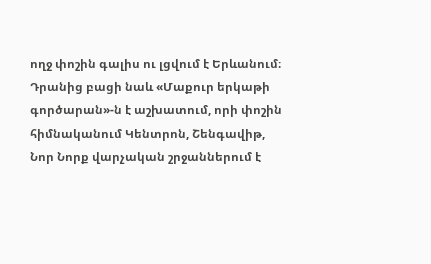ողջ փոշին գալիս ու լցվում է Երևանում։ Դրանից բացի նաև «Մաքուր երկաթի գործարան»-ն է աշխատում, որի փոշին հիմնականում Կենտրոն, Շենգավիթ, Նոր Նորք վարչական շրջաններում է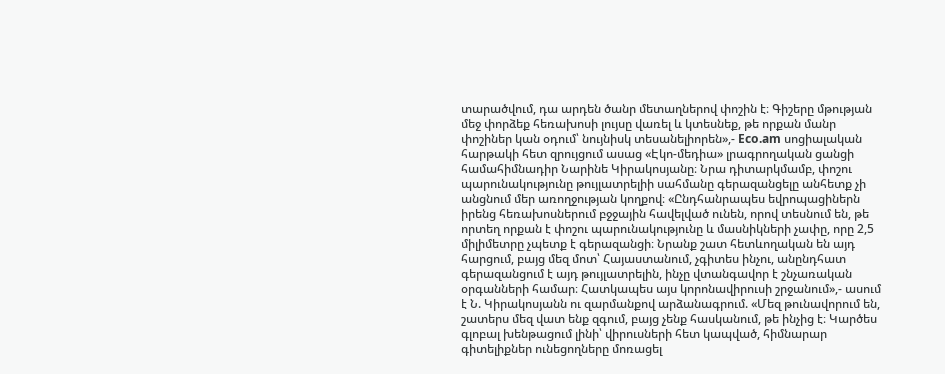տարածվում, դա արդեն ծանր մետաղներով փոշին է։ Գիշերը մթության մեջ փորձեք հեռախոսի լույսը վառել և կտեսնեք, թե որքան մանր փոշիներ կան օդում՝ նույնիսկ տեսանելիորեն»,- Eco.am սոցիալական հարթակի հետ զրույցում ասաց «Էկո-մեդիա» լրագրողական ցանցի համահիմնադիր Նարինե Կիրակոսյանը։ Նրա դիտարկմամբ, փոշու պարունակությունը թույլատրելիի սահմանը գերազանցելը անհետք չի անցնում մեր առողջության կողքով։ «Ընդհանրապես եվրոպացիներն իրենց հեռախոսներում բջջային հավելված ունեն, որով տեսնում են, թե որտեղ որքան է փոշու պարունակությունը և մասնիկների չափը, որը 2,5 միլիմետրը չպետք է գերազանցի։ Նրանք շատ հետևողական են այդ հարցում, բայց մեզ մոտ՝ Հայաստանում, չգիտես ինչու, անընդհատ գերազանցում է այդ թույլատրելին, ինչը վտանգավոր է շնչառական օրգանների համար։ Հատկապես այս կորոնավիրուսի շրջանում»,- ասում է Ն. Կիրակոսյանն ու զարմանքով արձանագրում. «Մեզ թունավորում են, շատերս մեզ վատ ենք զգում, բայց չենք հասկանում, թե ինչից է։ Կարծես գլոբալ խենթացում լինի՝ վիրուսների հետ կապված, հիմնարար գիտելիքներ ունեցողները մոռացել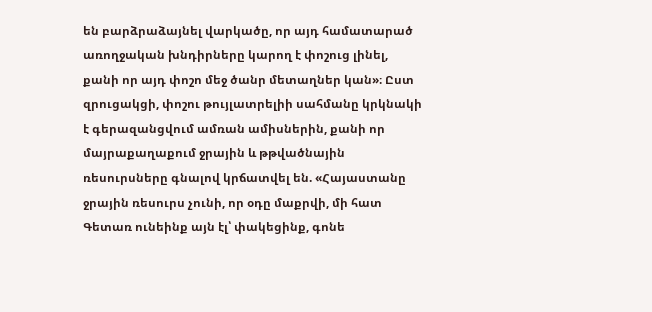են բարձրաձայնել վարկածը, որ այդ համատարած առողջական խնդիրները կարող է փոշուց լինել, քանի որ այդ փոշո մեջ ծանր մետաղներ կան»։ Ըստ զրուցակցի, փոշու թույլատրելիի սահմանը կրկնակի է գերազանցվում ամռան ամիսներին, քանի որ մայրաքաղաքում ջրային և թթվածնային ռեսուրսները գնալով կրճատվել են. «Հայաստանը ջրային ռեսուրս չունի, որ օդը մաքրվի, մի հատ Գետառ ունեինք այն էլ՝ փակեցինք, գոնե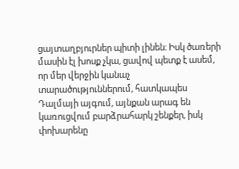ցայտաղբյուրներ պիտի լինեն։ Իսկ ծառերի մասին էլ խոսք չկա, ցավով պետք է ասեմ, որ մեր վերջին կանաչ տարածություններում, հատկապես Դալմայի այգում, այնքան արագ են կառուցվում բարձրահարկ շենքեր, իսկ փոխարենը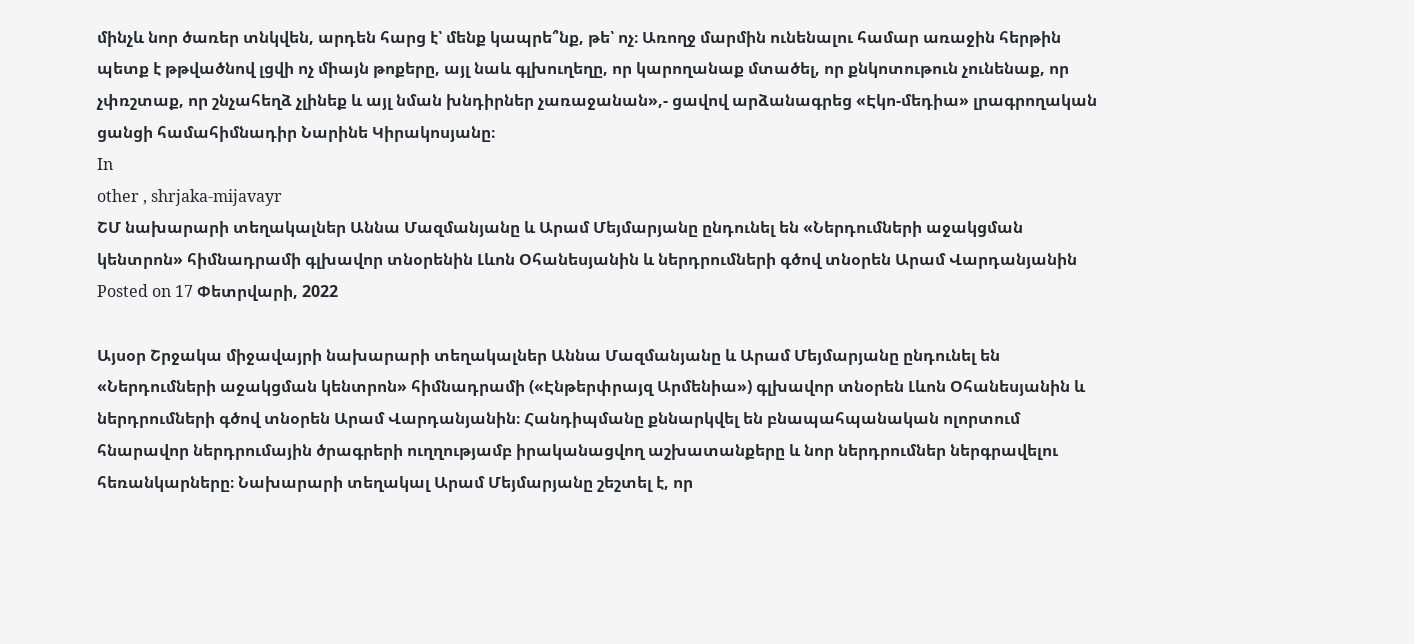մինչև նոր ծառեր տնկվեն, արդեն հարց է՝ մենք կապրե՞նք, թե՝ ոչ։ Առողջ մարմին ունենալու համար առաջին հերթին պետք է թթվածնով լցվի ոչ միայն թոքերը, այլ նաև գլխուղեղը, որ կարողանաք մտածել, որ քնկոտութուն չունենաք, որ չփռշտաք, որ շնչահեղձ չլինեք և այլ նման խնդիրներ չառաջանան»,- ցավով արձանագրեց «Էկո-մեդիա» լրագրողական ցանցի համահիմնադիր Նարինե Կիրակոսյանը։
In
other , shrjaka-mijavayr
ՇՄ նախարարի տեղակալներ Աննա Մազմանյանը և Արամ Մեյմարյանը ընդունել են «Ներդումների աջակցման կենտրոն» հիմնադրամի գլխավոր տնօրենին Լևոն Օհանեսյանին և ներդրումների գծով տնօրեն Արամ Վարդանյանին
Posted on 17 Փետրվարի, 2022

Այսօր Շրջակա միջավայրի նախարարի տեղակալներ Աննա Մազմանյանը և Արամ Մեյմարյանը ընդունել են «Ներդումների աջակցման կենտրոն» հիմնադրամի («Էնթերփրայզ Արմենիա») գլխավոր տնօրեն Լևոն Օհանեսյանին և ներդրումների գծով տնօրեն Արամ Վարդանյանին։ Հանդիպմանը քննարկվել են բնապահպանական ոլորտում հնարավոր ներդրումային ծրագրերի ուղղությամբ իրականացվող աշխատանքերը և նոր ներդրումներ ներգրավելու հեռանկարները։ Նախարարի տեղակալ Արամ Մեյմարյանը շեշտել է, որ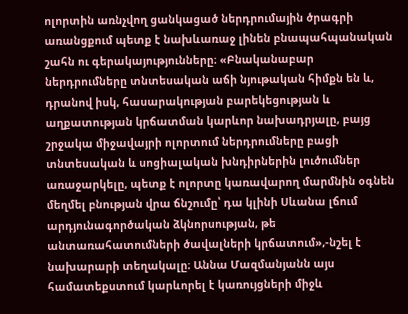ոլորտին առնչվող ցանկացած ներդրումային ծրագրի առանցքում պետք է նախևառաջ լինեն բնապահպանական շահն ու գերակայությունները։ «Բնականաբար ներդրումները տնտեսական աճի նյութական հիմքն են և, դրանով իսկ, հասարակության բարեկեցության և աղքատության կրճատման կարևոր նախադրյալը, բայց շրջակա միջավայրի ոլորտում ներդրումները բացի տնտեսական և սոցիալական խնդիրներին լուծումներ առաջարկելը, պետք է ոլորտը կառավարող մարմնին օգնեն մեղմել բնության վրա ճնշումը՝ դա կլինի Սևանա լճում արդյունագործական ձկնորսության, թե անտառահատումների ծավալների կրճատում»,-նշել է նախարարի տեղակալը։ Աննա Մազմանյանն այս համատեքստում կարևորել է կառույցների միջև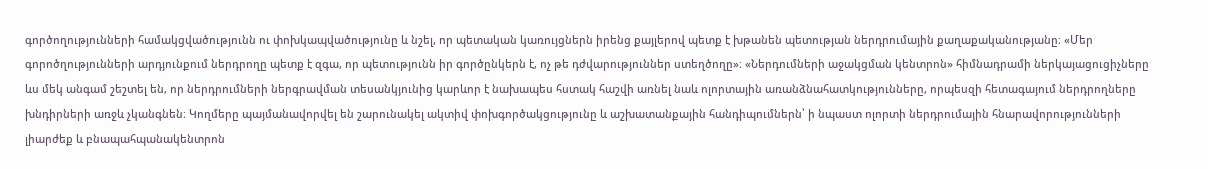գործողությունների համակցվածությունն ու փոխկապվածությունը և նշել, որ պետական կառույցներն իրենց քայլերով պետք է խթանեն պետության ներդրումային քաղաքականությանը։ «Մեր գորոծղությունների արդյունքում ներդրողը պետք է զգա, որ պետությունն իր գործընկերն է, ոչ թե դժվարություններ ստեղծողը»։ «Ներդումների աջակցման կենտրոն» հիմնադրամի ներկայացուցիչները ևս մեկ անգամ շեշտել են, որ ներդրումների ներգրավման տեսանկյունից կարևոր է նախապես հստակ հաշվի առնել նաև ոլորտային առանձնահատկությունները, որպեսզի հետագայում ներդրողները խնդիրների առջև չկանգնեն։ Կողմերը պայմանավորվել են շարունակել ակտիվ փոխգործակցությունը և աշխատանքային հանդիպումներն՝ ի նպաստ ոլորտի ներդրումային հնարավորությունների լիարժեք և բնապահպանակենտրոն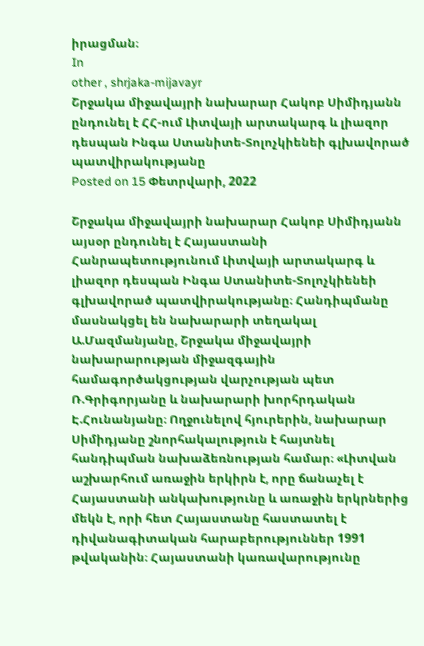իրացման։
In
other , shrjaka-mijavayr
Շրջակա միջավայրի նախարար Հակոբ Սիմիդյանն ընդունել է ՀՀ-ում Լիտվայի արտակարգ և լիազոր դեսպան Ինգա Ստանիտե-Տոլոչկիենեի գլխավորած պատվիրակությանը
Posted on 15 Փետրվարի, 2022

Շրջակա միջավայրի նախարար Հակոբ Սիմիդյանն այսօր ընդունել է Հայաստանի Հանրապետությունում Լիտվայի արտակարգ և լիազոր դեսպան Ինգա Ստանիտե-Տոլոչկիենեի գլխավորած պատվիրակությանը։ Հանդիպմանը մասնակցել են նախարարի տեղակալ Ա.Մազմանյանը, Շրջակա միջավայրի նախարարության միջազգային համագործակցության վարչության պետ Ռ.Գրիգորյանը և նախարարի խորհրդական Է.Հունանյանը։ Ողջունելով հյուրերին, նախարար Սիմիդյանը շնորհակալություն է հայտնել հանդիպման նախաձեռնության համար։ «Լիտվան աշխարհում առաջին երկիրն է, որը ճանաչել է Հայաստանի անկախությունը և առաջին երկրներից մեկն է, որի հետ Հայաստանը հաստատել է դիվանագիտական հարաբերություններ 1991 թվականին։ Հայաստանի կառավարությունը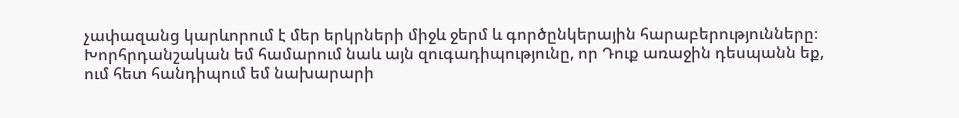չափազանց կարևորում է մեր երկրների միջև ջերմ և գործընկերային հարաբերությունները։ Խորհրդանշական եմ համարում նաև այն զուգադիպությունը, որ Դուք առաջին դեսպանն եք, ում հետ հանդիպում եմ նախարարի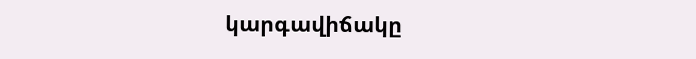կարգավիճակը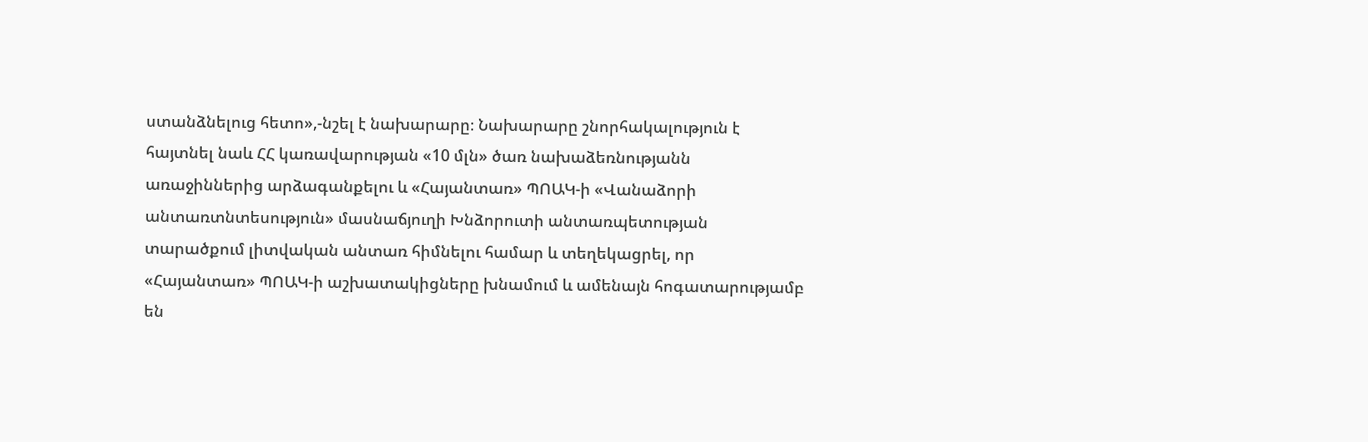ստանձնելուց հետո»,-նշել է նախարարը։ Նախարարը շնորհակալություն է հայտնել նաև ՀՀ կառավարության «10 մլն» ծառ նախաձեռնությանն առաջիններից արձագանքելու և «Հայանտառ» ՊՈԱԿ-ի «Վանաձորի անտառտնտեսություն» մասնաճյուղի Խնձորուտի անտառպետության տարածքում լիտվական անտառ հիմնելու համար և տեղեկացրել, որ «Հայանտառ» ՊՈԱԿ-ի աշխատակիցները խնամում և ամենայն հոգատարությամբ են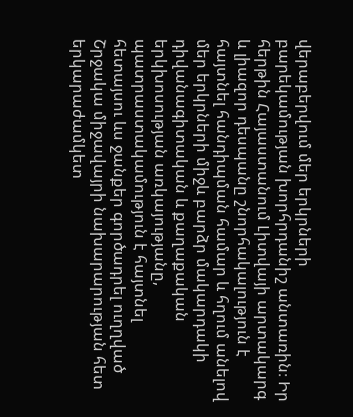վերաբերվում մեր երկրների բարեկամության խորհրդանիշ անտառին։ Իր հերթին Հայաստանում Լիտվայի արտակարգ և լիազոր դեսպանը շնորհակալություն է հայտնել հանդիպման համար և հղում անելով մեր երկրների միջև բարձր մակարդակի դիվանագիտական և քաղաքական երկխոսության առկայությանը, պատրաստակամություն է հայտնել հետայսու ևս ջանքեր գործադրել ուղղված Շրջակա միջավայրի նախարարության հետ երկարաժամկետ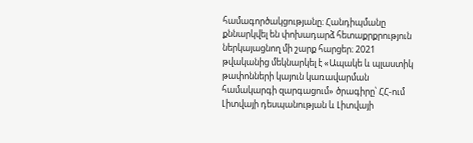համագործակցությանը։ Հանդիպմանը քննարկվել են փոխադարձ հետաքրքրություն ներկայացնող մի շարք հարցեր։ 2021 թվականից մեկնարկել է «Ապակե և պլաստիկ թափոնների կայուն կառավարման համակարգի զարգացում» ծրագիրը՝ ՀՀ-ում Լիտվայի դեսպանության և Լիտվայի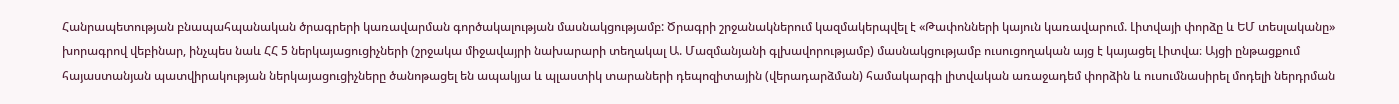Հանրապետության բնապահպանական ծրագրերի կառավարման գործակալության մասնակցությամբ: Ծրագրի շրջանակներում կազմակերպվել է «Թափոնների կայուն կառավարում. Լիտվայի փորձը և ԵՄ տեսլականը» խորագրով վեբինար, ինչպես նաև ՀՀ 5 ներկայացուցիչների (շրջակա միջավայրի նախարարի տեղակալ Ա. Մազմանյանի գլխավորությամբ) մասնակցությամբ ուսուցողական այց է կայացել Լիտվա։ Այցի ընթացքում հայաստանյան պատվիրակության ներկայացուցիչները ծանոթացել են ապակյա և պլաստիկ տարաների դեպոզիտային (վերադարձման) համակարգի լիտվական առաջադեմ փորձին և ուսումնասիրել մոդելի ներդրման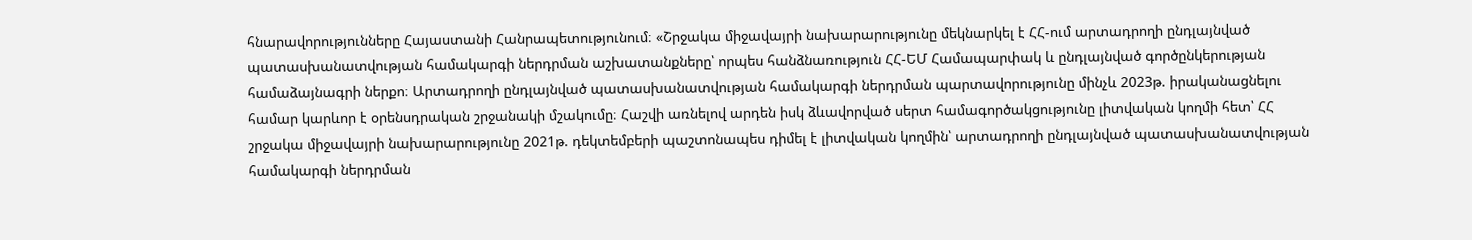հնարավորությունները Հայաստանի Հանրապետությունում։ «Շրջակա միջավայրի նախարարությունը մեկնարկել է ՀՀ-ում արտադրողի ընդլայնված պատասխանատվության համակարգի ներդրման աշխատանքները՝ որպես հանձնառություն ՀՀ-ԵՄ Համապարփակ և ընդլայնված գործընկերության համաձայնագրի ներքո։ Արտադրողի ընդլայնված պատասխանատվության համակարգի ներդրման պարտավորությունը մինչև 2023թ. իրականացնելու համար կարևոր է օրենսդրական շրջանակի մշակումը։ Հաշվի առնելով արդեն իսկ ձևավորված սերտ համագործակցությունը լիտվական կողմի հետ՝ ՀՀ շրջակա միջավայրի նախարարությունը 2021թ. դեկտեմբերի պաշտոնապես դիմել է լիտվական կողմին՝ արտադրողի ընդլայնված պատասխանատվության համակարգի ներդրման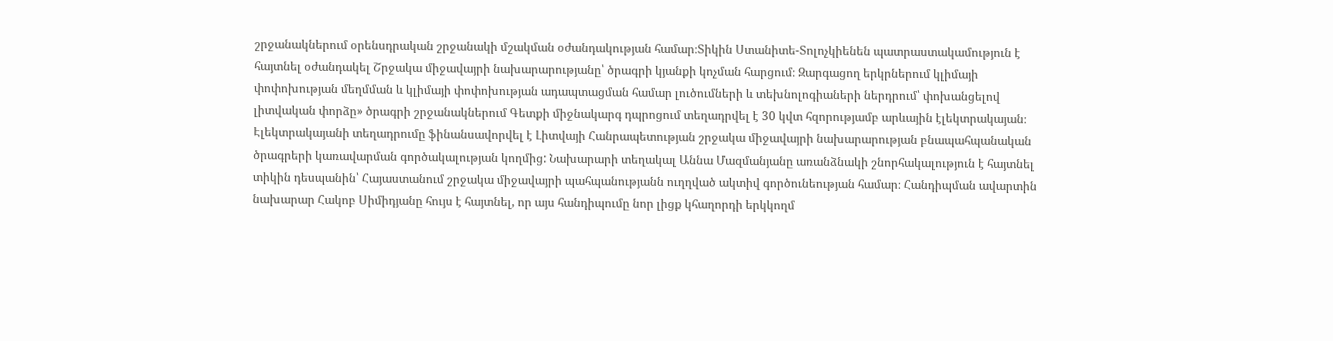շրջանակներում օրենսդրական շրջանակի մշակման օժանդակության համար։Տիկին Ստանիտե-Տոլոչկիենեն պատրաստակամություն է հայտնել օժանդակել Շրջակա միջավայրի նախարարությանը՝ ծրագրի կյանքի կոչման հարցում։ Զարգացող երկրներում կլիմայի փոփոխության մեղմման և կլիմայի փոփոխության ադապտացման համար լուծումների և տեխնոլոգիաների ներդրում՝ փոխանցելով լիտվական փորձը» ծրագրի շրջանակներում Գետքի միջնակարգ դպրոցում տեղադրվել է 30 կվտ հզորությամբ արևային էլեկտրակայան։ Էլեկտրակայանի տեղադրումը ֆինանսավորվել է Լիտվայի Հանրապետության շրջակա միջավայրի նախարարության բնապահպանական ծրագրերի կառավարման գործակալության կողմից: Նախարարի տեղակալ Աննա Մազմանյանը առանձնակի շնորհակալություն է հայտնել տիկին դեսպանին՝ Հայաստանում շրջակա միջավայրի պահպանությանն ուղղված ակտիվ գործունեության համար։ Հանդիպման ավարտին նախարար Հակոբ Սիմիդյանը հույս է հայտնել, որ այս հանդիպումը նոր լիցք կհաղորդի երկկողմ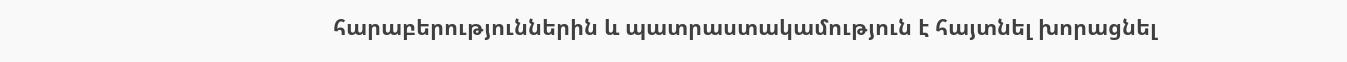հարաբերություններին և պատրաստակամություն է հայտնել խորացնել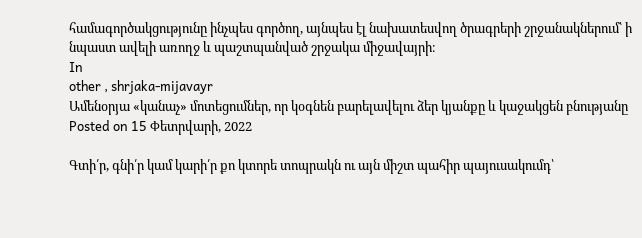համագործակցությունը ինչպես գործող, այնպես էլ նախատեսվող ծրագրերի շրջանակներում՝ ի նպաստ ավելի առողջ և պաշտպանված շրջակա միջավայրի։
In
other , shrjaka-mijavayr
Ամենօրյա «կանաչ» մոտեցումներ, որ կօգնեն բարելավելու ձեր կյանքը և կաջակցեն բնությանը
Posted on 15 Փետրվարի, 2022

Գտի՛ր, գնի՛ր կամ կարի՛ր քո կտորե տոպրակն ու այն միշտ պահիր պայուսակումդ՝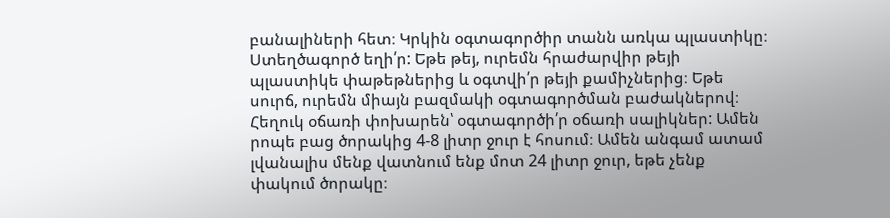բանալիների հետ։ Կրկին օգտագործիր տանն առկա պլաստիկը։ Ստեղծագործ եղի՛ր: Եթե թեյ, ուրեմն հրաժարվիր թեյի պլաստիկե փաթեթներից և օգտվի՛ր թեյի քամիչներից։ Եթե սուրճ, ուրեմն միայն բազմակի օգտագործման բաժակներով։ Հեղուկ օճառի փոխարեն՝ օգտագործի՛ր օճառի սալիկներ: Ամեն րոպե բաց ծորակից 4-8 լիտր ջուր է հոսում։ Ամեն անգամ ատամ լվանալիս մենք վատնում ենք մոտ 24 լիտր ջուր, եթե չենք փակում ծորակը։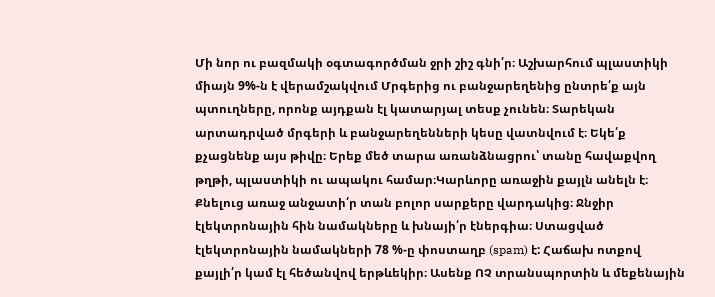Մի նոր ու բազմակի օգտագործման ջրի շիշ գնի՛ր։ Աշխարհում պլաստիկի միայն 9%-ն է վերամշակվում Մրգերից ու բանջարեղենից ընտրե՛ք այն պտուղները, որոնք այդքան էլ կատարյալ տեսք չունեն։ Տարեկան արտադրված մրգերի և բանջարեղենների կեսը վատնվում է։ Եկե՛ք քչացնենք այս թիվը։ Երեք մեծ տարա առանձնացրու՝ տանը հավաքվող թղթի, պլաստիկի ու ապակու համար։Կարևորը առաջին քայլն անելն է։ Քնելուց առաջ անջատի՛ր տան բոլոր սարքերը վարդակից։ Ջնջիր էլեկտրոնային հին նամակները և խնայի՛ր էներգիա։ Ստացված էլեկտրոնային նամակների 78 %-ը փոստաղբ (spam) է: Հաճախ ոտքով քայլի՛ր կամ էլ հեծանվով երթևեկիր։ Ասենք ՈՉ տրանսպորտին և մեքենային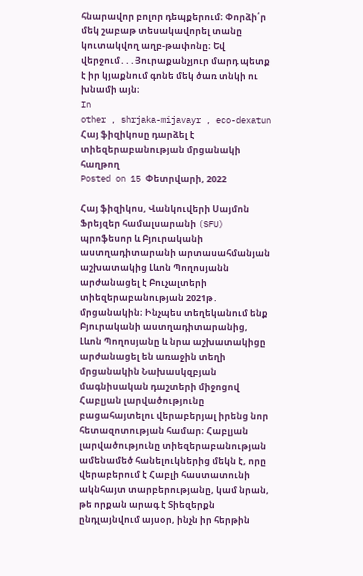հնարավոր բոլոր դեպքերում։ Փորձի՛ր մեկ շաբաթ տեսակավորել տանը կուտակվող աղբ-թափոնը։ Եվ վերջում․․․Յուրաքանչյուր մարդ պետք է իր կյաքնում գոնե մեկ ծառ տնկի ու խնամի այն։
In
other , shrjaka-mijavayr , eco-dexatun
Հայ ֆիզիկոսը դարձել է տիեզերաբանության մրցանակի հաղթող
Posted on 15 Փետրվարի, 2022

Հայ ֆիզիկոս, Վանկուվերի Սայմոն Ֆրեյզեր համալսարանի (SFU) պրոֆեսոր և Բյուրականի աստղադիտարանի արտասահմանյան աշխատակից Լևոն Պողոսյանն արժանացել է Բուչալտերի տիեզերաբանության 2021թ․ մրցանակին։ Ինչպես տեղեկանում ենք Բյուրականի աստղադիտարանից, Լևոն Պողոսյանը և նրա աշխատակիցը արժանացել են առաջին տեղի մրցանակին Նախասկզբյան մագնիսական դաշտերի միջոցով Հաբլյան լարվածությունը բացահայտելու վերաբերյալ իրենց նոր հետազոտության համար։ Հաբլյան լարվածությունը տիեզերաբանության ամենամեծ հանելուկներից մեկն է, որը վերաբերում է Հաբլի հաստատունի ակնհայտ տարբերությանը, կամ նրան, թե որքան արագ է Տիեզերքն ընդլայնվում այսօր, ինչն իր հերթին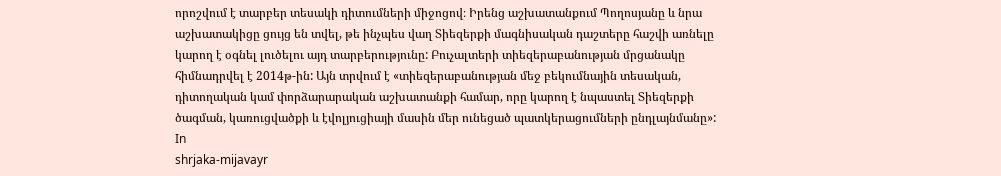որոշվում է տարբեր տեսակի դիտումների միջոցով։ Իրենց աշխատանքում Պողոսյանը և նրա աշխատակիցը ցույց են տվել, թե ինչպես վաղ Տիեզերքի մագնիսական դաշտերը հաշվի առնելը կարող է օգնել լուծելու այդ տարբերությունը: Բուչալտերի տիեզերաբանության մրցանակը հիմնադրվել է 2014թ-ին: Այն տրվում է «տիեզերաբանության մեջ բեկումնային տեսական, դիտողական կամ փորձարարական աշխատանքի համար, որը կարող է նպաստել Տիեզերքի ծագման, կառուցվածքի և էվոլյուցիայի մասին մեր ունեցած պատկերացումների ընդլայնմանը»:
In
shrjaka-mijavayr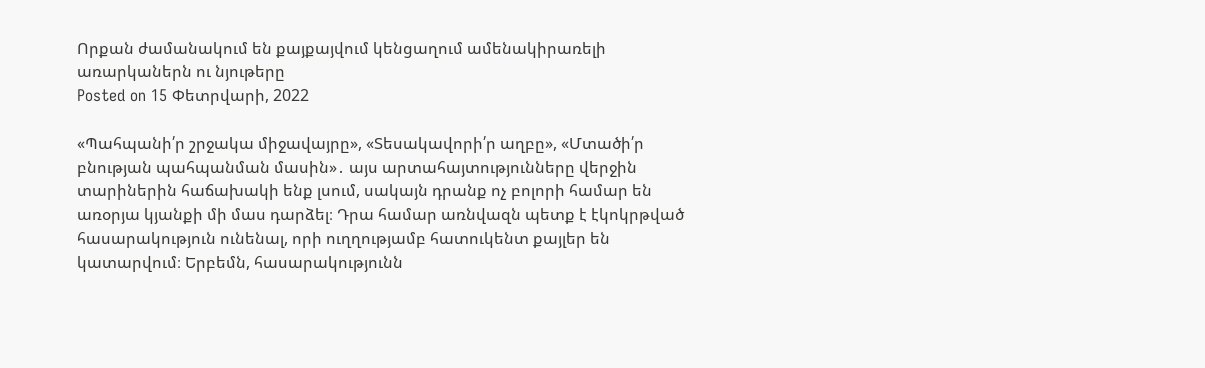Որքան ժամանակում են քայքայվում կենցաղում ամենակիրառելի առարկաներն ու նյութերը
Posted on 15 Փետրվարի, 2022

«Պահպանի՛ր շրջակա միջավայրը», «Տեսակավորի՛ր աղբը», «Մտածի՛ր բնության պահպանման մասին»․ այս արտահայտությունները վերջին տարիներին հաճախակի ենք լսում, սակայն դրանք ոչ բոլորի համար են առօրյա կյանքի մի մաս դարձել։ Դրա համար առնվազն պետք է էկոկրթված հասարակություն ունենալ, որի ուղղությամբ հատուկենտ քայլեր են կատարվում։ Երբեմն, հասարակությունն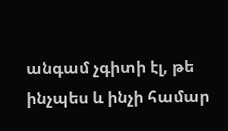անգամ չգիտի էլ, թե ինչպես և ինչի համար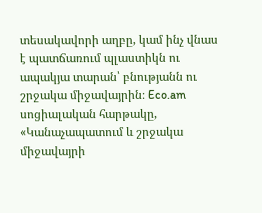տեսակավորի աղբը, կամ ինչ վնաս է պատճառում պլաստիկն ու ապակյա տարան՝ բնությանն ու շրջակա միջավայրին։ Eco.am սոցիալական հարթակը, «Կանաչապատում և շրջակա միջավայրի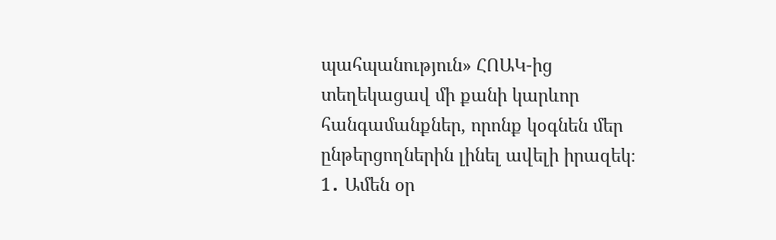պահպանություն» ՀՈԱԿ-ից տեղեկացավ մի քանի կարևոր հանգամանքներ, որոնք կօգնեն մեր ընթերցողներին լինել ավելի իրազեկ։ 1․ Ամեն օր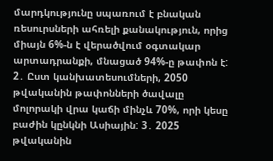մարդկությունը սպառում է բնական ռեսուրսների ահռելի քանակություն, որից միայն 6%-ն է վերածվում օգտակար արտադրանքի, մնացած 94%-ը թափոն է: 2․ Ըստ կանխատեսումների, 2050 թվականին թափոնների ծավալը մոլորակի վրա կաճի մինչև 70%, որի կեսը բաժին կընկնի Ասիային: 3․ 2025 թվականին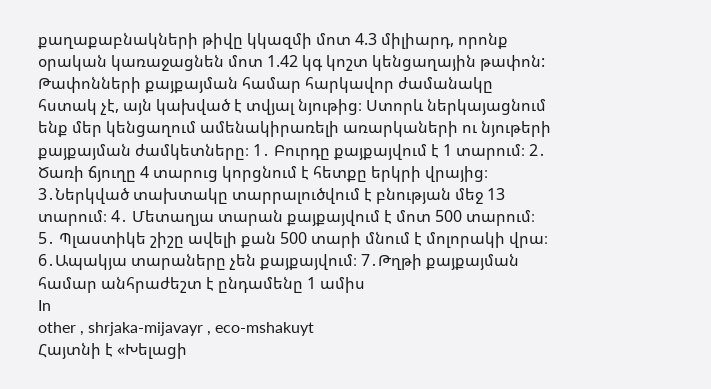քաղաքաբնակների թիվը կկազմի մոտ 4.3 միլիարդ, որոնք օրական կառաջացնեն մոտ 1.42 կգ կոշտ կենցաղային թափոն: Թափոնների քայքայման համար հարկավոր ժամանակը հստակ չէ, այն կախված է տվյալ նյութից։ Ստորև ներկայացնում ենք մեր կենցաղում ամենակիրառելի առարկաների ու նյութերի քայքայման ժամկետները։ 1․ Բուրդը քայքայվում է 1 տարում։ 2․ Ծառի ճյուղը 4 տարուց կորցնում է հետքը երկրի վրայից։ 3․Ներկված տախտակը տարրալուծվում է բնության մեջ 13 տարում։ 4․ Մետաղյա տարան քայքայվում է մոտ 500 տարում։ 5․ Պլաստիկե շիշը ավելի քան 500 տարի մնում է մոլորակի վրա։ 6․Ապակյա տարաները չեն քայքայվում։ 7․Թղթի քայքայման համար անհրաժեշտ է ընդամենը 1 ամիս
In
other , shrjaka-mijavayr , eco-mshakuyt
Հայտնի է «Խելացի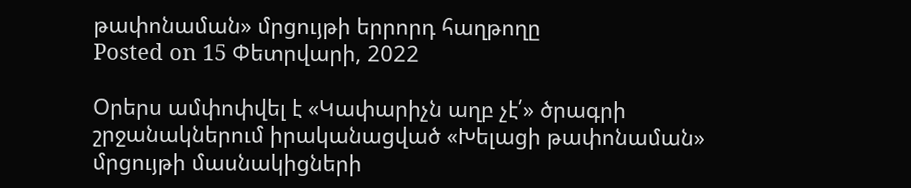թափոնաման» մրցույթի երրորդ հաղթողը
Posted on 15 Փետրվարի, 2022

Օրերս ամփոփվել է «Կափարիչն աղբ չէ՛» ծրագրի շրջանակներում իրականացված «Խելացի թափոնաման» մրցույթի մասնակիցների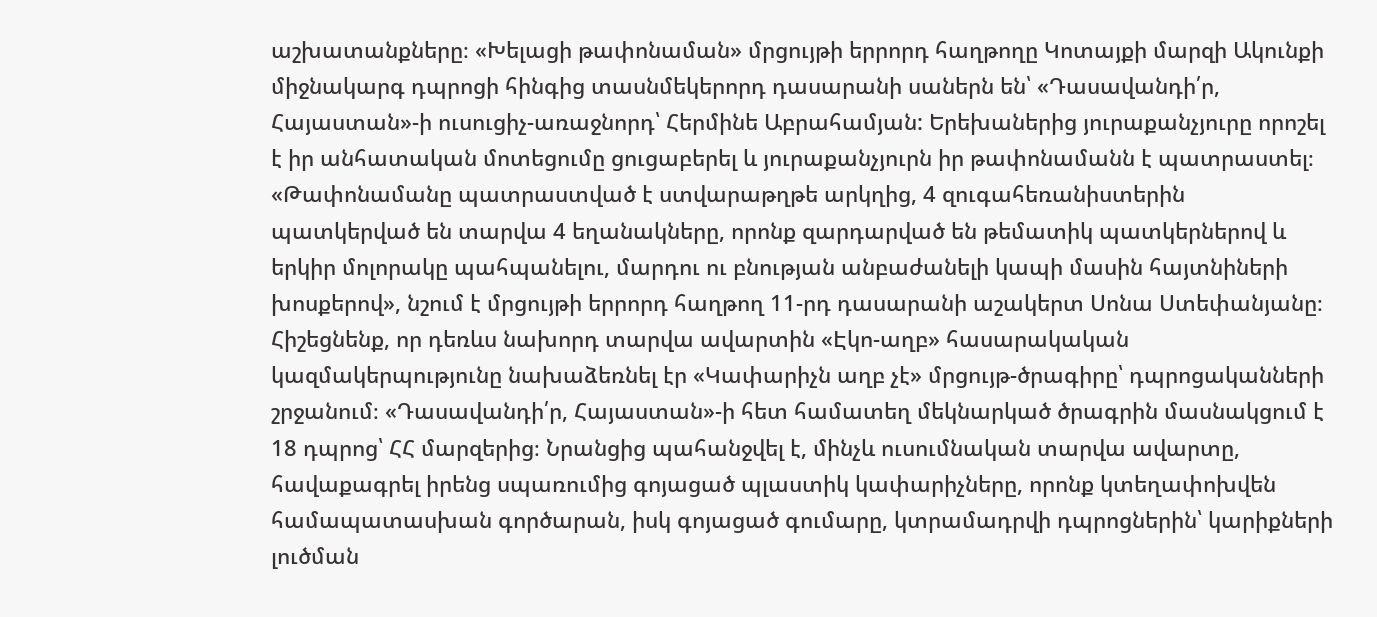աշխատանքները։ «Խելացի թափոնաման» մրցույթի երրորդ հաղթողը Կոտայքի մարզի Ակունքի միջնակարգ դպրոցի հինգից տասնմեկերորդ դասարանի սաներն են՝ «Դասավանդի՛ր, Հայաստան»-ի ուսուցիչ-առաջնորդ՝ Հերմինե Աբրահամյան: Երեխաներից յուրաքանչյուրը որոշել է իր անհատական մոտեցումը ցուցաբերել և յուրաքանչյուրն իր թափոնամանն է պատրաստել։ «Թափոնամանը պատրաստված է ստվարաթղթե արկղից, 4 զուգահեռանիստերին պատկերված են տարվա 4 եղանակները, որոնք զարդարված են թեմատիկ պատկերներով և երկիր մոլորակը պահպանելու, մարդու ու բնության անբաժանելի կապի մասին հայտնիների խոսքերով», նշում է մրցույթի երրորդ հաղթող 11-րդ դասարանի աշակերտ Սոնա Ստեփանյանը։ Հիշեցնենք, որ դեռևս նախորդ տարվա ավարտին «Էկո-աղբ» հասարակական կազմակերպությունը նախաձեռնել էր «Կափարիչն աղբ չէ» մրցույթ-ծրագիրը՝ դպրոցականների շրջանում։ «Դասավանդի՛ր, Հայաստան»-ի հետ համատեղ մեկնարկած ծրագրին մասնակցում է 18 դպրոց՝ ՀՀ մարզերից։ Նրանցից պահանջվել է, մինչև ուսումնական տարվա ավարտը, հավաքագրել իրենց սպառումից գոյացած պլաստիկ կափարիչները, որոնք կտեղափոխվեն համապատասխան գործարան, իսկ գոյացած գումարը, կտրամադրվի դպրոցներին՝ կարիքների լուծման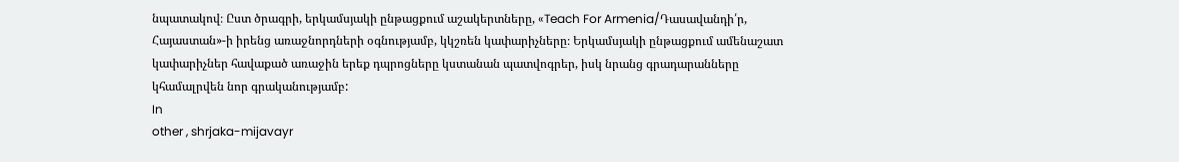նպատակով։ Ըստ ծրագրի, երկամսյակի ընթացքում աշակերտները, «Teach For Armenia/Դասավանդի՛ր, Հայաստան»-ի իրենց առաջնորդների օգնությամբ, կկշռեն կափարիչները։ Երկամսյակի ընթացքում ամենաշատ կափարիչներ հավաքած առաջին երեք դպրոցները կստանան պատվոգրեր, իսկ նրանց գրադարանները կհամալրվեն նոր գրականությամբ:
In
other , shrjaka-mijavayr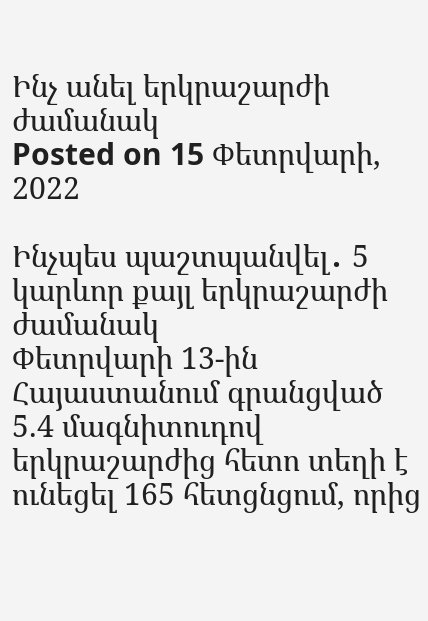Ինչ անել երկրաշարժի ժամանակ
Posted on 15 Փետրվարի, 2022

Ինչպես պաշտպանվել․ 5 կարևոր քայլ երկրաշարժի ժամանակ
Փետրվարի 13-ին Հայաստանում գրանցված 5.4 մագնիտուդով երկրաշարժից հետո տեղի է ունեցել 165 հետցնցում, որից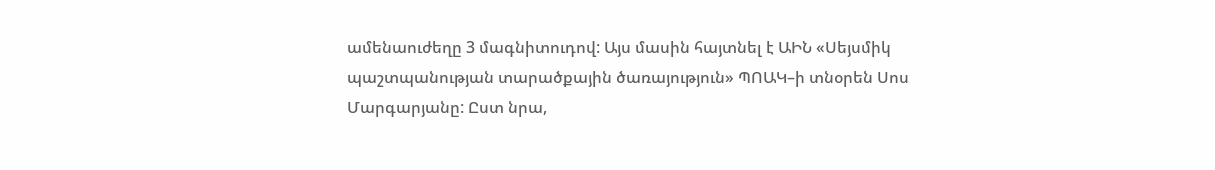ամենաուժեղը 3 մագնիտուդով: Այս մասին հայտնել է ԱԻՆ «Սեյսմիկ պաշտպանության տարածքային ծառայություն» ՊՈԱԿ–ի տնօրեն Սոս Մարգարյանը: Ըստ նրա,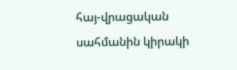հայ-վրացական սահմանին կիրակի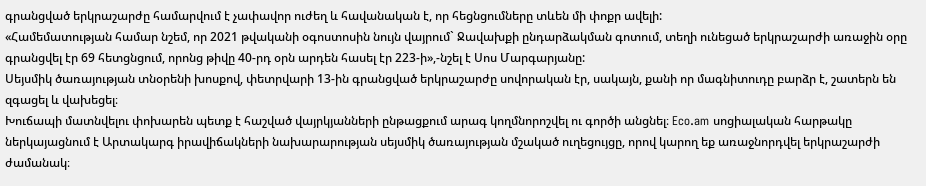գրանցված երկրաշարժը համարվում է չափավոր ուժեղ և հավանական է, որ հեցնցումները տևեն մի փոքր ավելի:
«Համեմատության համար նշեմ, որ 2021 թվականի օգոստոսին նույն վայրում` Ջավախքի ընդարձակման գոտում, տեղի ունեցած երկրաշարժի առաջին օրը գրանցվել էր 69 հետցնցում, որոնց թիվը 40-րդ օրն արդեն հասել էր 223-ի»,-նշել է Սոս Մարգարյանը:
Սեյսմիկ ծառայության տնօրենի խոսքով, փետրվարի 13-ին գրանցված երկրաշարժը սովորական էր, սակայն, քանի որ մագնիտուդը բարձր է, շատերն են զգացել և վախեցել։
Խուճապի մատնվելու փոխարեն պետք է հաշված վայրկյանների ընթացքում արագ կողմնորոշվել ու գործի անցնել։ Eco.am սոցիալական հարթակը ներկայացնում է Արտակարգ իրավիճակների նախարարության սեյսմիկ ծառայության մշակած ուղեցույցը, որով կարող եք առաջնորդվել երկրաշարժի ժամանակ։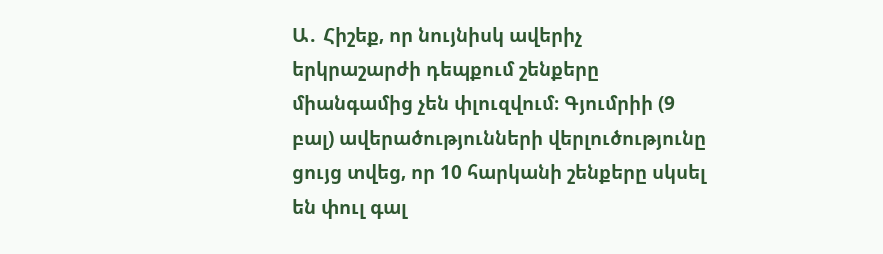Ա․ Հիշեք‚ որ նույնիսկ ավերիչ երկրաշարժի դեպքում շենքերը միանգամից չեն փլուզվում։ Գյումրիի (9 բալ) ավերածությունների վերլուծությունը ցույց տվեց‚ որ 10 հարկանի շենքերը սկսել են փուլ գալ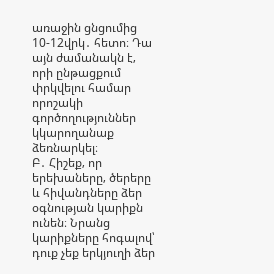առաջին ցնցումից 10-12վրկ․ հետո։ Դա այն ժամանակն է‚ որի ընթացքում փրկվելու համար որոշակի գործողություններ կկարողանաք ձեռնարկել։
Բ․ Հիշեք‚ որ երեխաները‚ ծերերը և հիվանդները ձեր օգնության կարիքն ունեն։ Նրանց կարիքները հոգալով՝ դուք չեք երկյուղի ձեր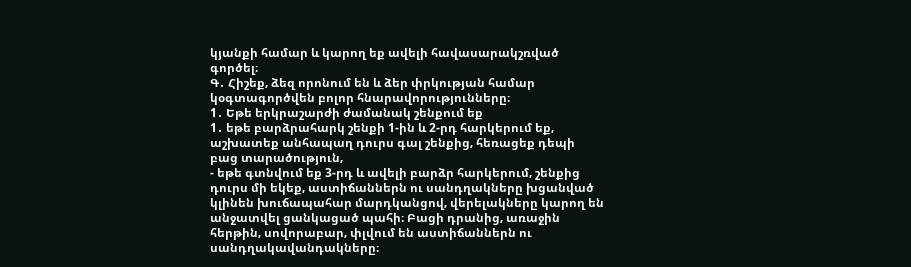կյանքի համար և կարող եք ավելի հավասարակշռված գործել։
Գ․ Հիշեք‚ ձեզ որոնում են և ձեր փրկության համար կօգտագործվեն բոլոր հնարավորությունները։
1․ Եթե երկրաշարժի ժամանակ շենքում եք
1․ եթե բարձրահարկ շենքի 1-ին և 2-րդ հարկերում եք‚ աշխատեք անհապաղ դուրս գալ շենքից‚ հեռացեք դեպի բաց տարածություն‚
- եթե գտնվում եք 3-րդ և ավելի բարձր հարկերում‚ շենքից դուրս մի եկեք‚ աստիճաններն ու սանդղակները խցանված կլինեն խուճապահար մարդկանցով‚ վերելակները կարող են անջատվել ցանկացած պահի։ Բացի դրանից‚ առաջին հերթին‚ սովորաբար‚ փլվում են աստիճաններն ու սանդղակավանդակները։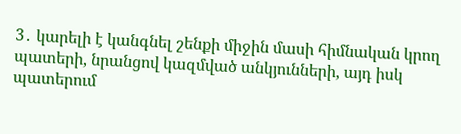3․ կարելի է կանգնել շենքի միջին մասի հիմնական կրող պատերի‚ նրանցով կազմված անկյունների‚ այդ իսկ պատերում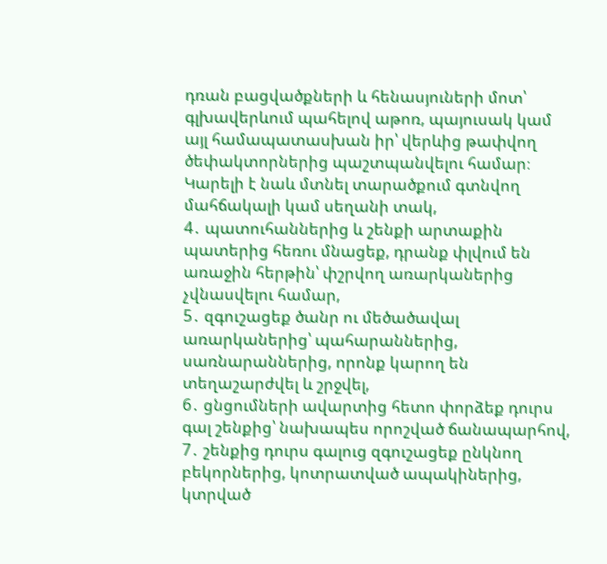դռան բացվածքների և հենասյուների մոտ՝ գլխավերևում պահելով աթոռ‚ պայուսակ կամ այլ համապատասխան իր՝ վերևից թափվող ծեփակտորներից պաշտպանվելու համար։ Կարելի է նաև մտնել տարածքում գտնվող մահճակալի կամ սեղանի տակ‚
4․ պատուհաններից և շենքի արտաքին պատերից հեռու մնացեք‚ դրանք փլվում են առաջին հերթին՝ փշրվող առարկաներից չվնասվելու համար‚
5․ զգուշացեք ծանր ու մեծածավալ առարկաներից՝ պահարաններից‚ սառնարաններից‚ որոնք կարող են տեղաշարժվել և շրջվել‚
6․ ցնցումների ավարտից հետո փորձեք դուրս գալ շենքից՝ նախապես որոշված ճանապարհով‚
7․ շենքից դուրս գալուց զգուշացեք ընկնող բեկորներից‚ կոտրատված ապակիներից‚ կտրված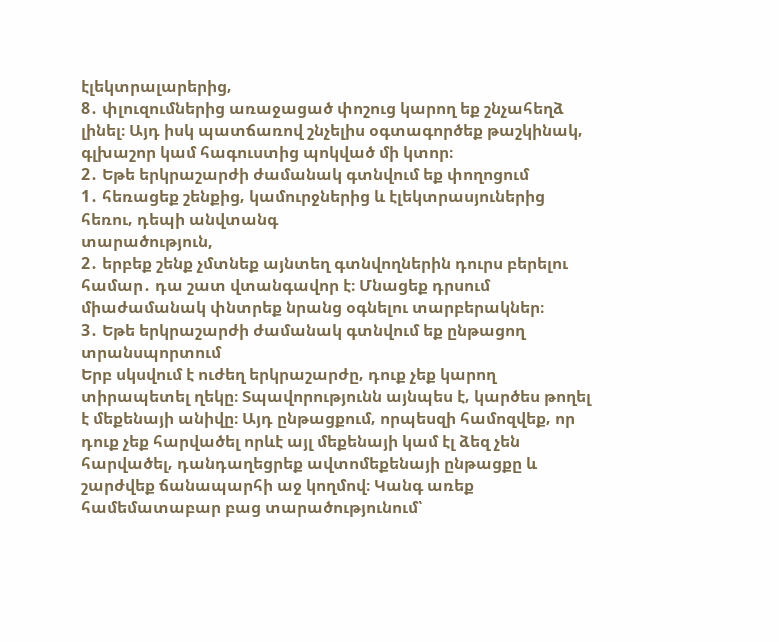էլեկտրալարերից‚
8․ փլուզումներից առաջացած փոշուց կարող եք շնչահեղձ լինել։ Այդ իսկ պատճառով շնչելիս օգտագործեք թաշկինակ‚ գլխաշոր կամ հագուստից պոկված մի կտոր։
2․ Եթե երկրաշարժի ժամանակ գտնվում եք փողոցում
1․ հեռացեք շենքից‚ կամուրջներից և էլեկտրասյուներից հեռու‚ դեպի անվտանգ
տարածություն,
2․ երբեք շենք չմտնեք այնտեղ գտնվողներին դուրս բերելու համար․ դա շատ վտանգավոր է։ Մնացեք դրսում միաժամանակ փնտրեք նրանց օգնելու տարբերակներ։
3․ Եթե երկրաշարժի ժամանակ գտնվում եք ընթացող տրանսպորտում
Երբ սկսվում է ուժեղ երկրաշարժը‚ դուք չեք կարող տիրապետել ղեկը։ Տպավորությունն այնպես է‚ կարծես թողել է մեքենայի անիվը։ Այդ ընթացքում‚ որպեսզի համոզվեք‚ որ դուք չեք հարվածել որևէ այլ մեքենայի կամ էլ ձեզ չեն հարվածել‚ դանդաղեցրեք ավտոմեքենայի ընթացքը և շարժվեք ճանապարհի աջ կողմով։ Կանգ առեք համեմատաբար բաց տարածությունում՝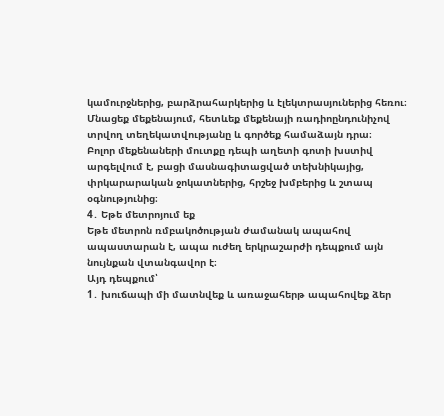կամուրջներից‚ բարձրահարկերից և էլեկտրասյուներից հեռու։ Մնացեք մեքենայում‚ հետևեք մեքենայի ռադիոընդունիչով տրվող տեղեկատվությանը և գործեք համաձայն դրա։
Բոլոր մեքենաների մուտքը դեպի աղետի գոտի խստիվ արգելվում է‚ բացի մասնագիտացված տեխնիկայից‚ փրկարարական ջոկատներից‚ հրշեջ խմբերից և շտապ օգնությունից։
4․ Եթե մետրոյում եք
Եթե մետրոն ռմբակոծության ժամանակ ապահով ապաստարան է‚ ապա ուժեղ երկրաշարժի դեպքում այն նույնքան վտանգավոր է։
Այդ դեպքում՝
1․ խուճապի մի մատնվեք և առաջահերթ ապահովեք ձեր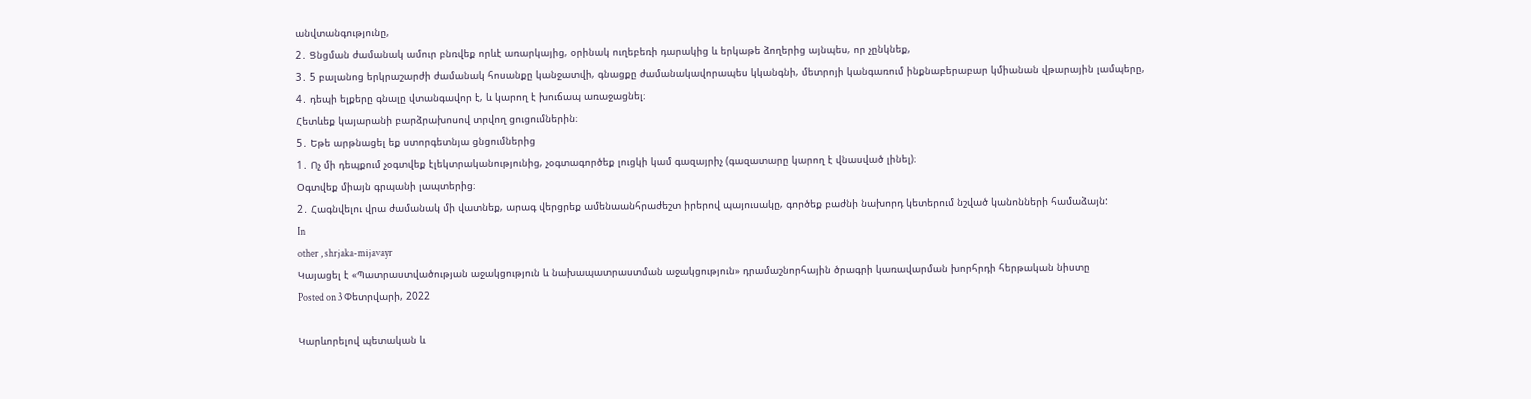անվտանգությունը,
2․ Ցնցման ժամանակ ամուր բնռվեք որևէ առարկայից‚ օրինակ ուղեբեռի դարակից և երկաթե ձողերից այնպես‚ որ չընկնեք,
3․ 5 բալանոց երկրաշարժի ժամանակ հոսանքը կանջատվի‚ գնացքը ժամանակավորապես կկանգնի‚ մետրոյի կանգառում ինքնաբերաբար կմիանան վթարային լամպերը,
4․ դեպի ելքերը գնալը վտանգավոր է‚ և կարող է խուճապ առաջացնել։
Հետևեք կայարանի բարձրախոսով տրվող ցուցումներին։
5․ Եթե արթնացել եք ստորգետնյա ցնցումներից
1․ Ոչ մի դեպքում չօգտվեք էլեկտրականությունից‚ չօգտագործեք լուցկի կամ գազայրիչ (գազատարը կարող է վնասված լինել)։
Օգտվեք միայն գրպանի լապտերից։
2․ Հագնվելու վրա ժամանակ մի վատնեք‚ արագ վերցրեք ամենաանհրաժեշտ իրերով պայուսակը‚ գործեք բաժնի նախորդ կետերում նշված կանոնների համաձայն:
In
other , shrjaka-mijavayr
Կայացել է «Պատրաստվածության աջակցություն և նախապատրաստման աջակցություն» դրամաշնորհային ծրագրի կառավարման խորհրդի հերթական նիստը
Posted on 3 Փետրվարի, 2022

Կարևորելով պետական և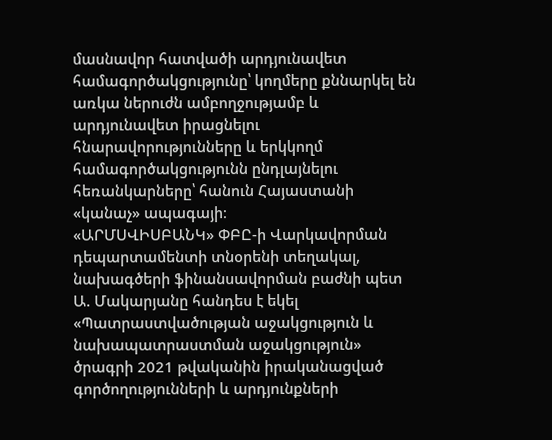մասնավոր հատվածի արդյունավետ համագործակցությունը՝ կողմերը քննարկել են առկա ներուժն ամբողջությամբ և արդյունավետ իրացնելու հնարավորությունները և երկկողմ համագործակցությունն ընդլայնելու հեռանկարները՝ հանուն Հայաստանի «կանաչ» ապագայի։
«ԱՐՄՍՎԻՍԲԱՆԿ» ՓԲԸ-ի Վարկավորման դեպարտամենտի տնօրենի տեղակալ, նախագծերի ֆինանսավորման բաժնի պետ Ա. Մակարյանը հանդես է եկել «Պատրաստվածության աջակցություն և նախապատրաստման աջակցություն» ծրագրի 2021 թվականին իրականացված գործողությունների և արդյունքների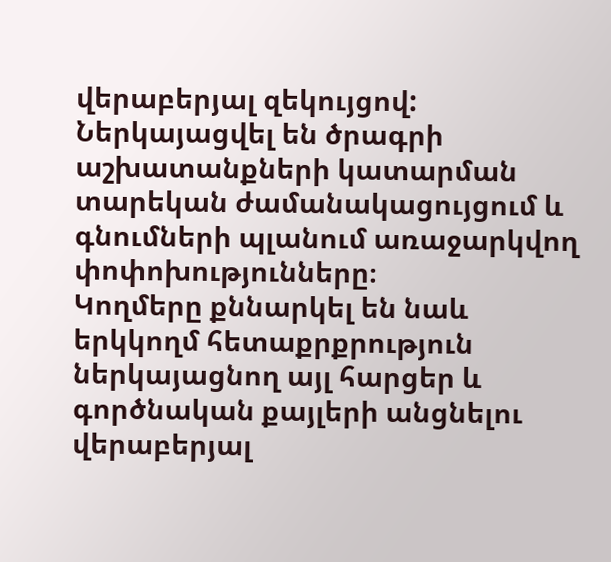վերաբերյալ զեկույցով:
Ներկայացվել են ծրագրի աշխատանքների կատարման տարեկան ժամանակացույցում և գնումների պլանում առաջարկվող փոփոխությունները։
Կողմերը քննարկել են նաև երկկողմ հետաքրքրություն ներկայացնող այլ հարցեր և գործնական քայլերի անցնելու վերաբերյալ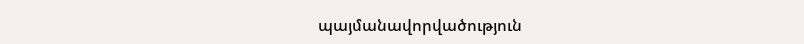պայմանավորվածություն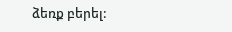ձեռք բերել: